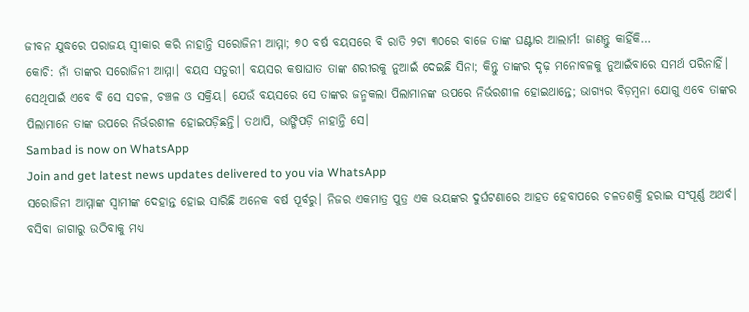ଜୀବନ ଯୁଦ୍ଧରେ ପରାଜୟ ସ୍ୱୀକାର କରି ନାହାନ୍ତି ସରୋଜିନୀ ଆମ୍ମା; ୭୦ ବର୍ଷ ବୟସରେ ବି ରାତି ୨ଟା ୩୦ରେ ବାଜେ ତାଙ୍କ ଘଣ୍ଟାର ଆଲାର୍ମ! ଜାଣନ୍ତୁ କାହିଁକି…
କୋଚି: ନାଁ ତାଙ୍କର ସରୋଜିନୀ ଆମ୍ମା। ବୟସ ସତୁରୀ। ବୟସର କଷାଘାତ ତାଙ୍କ ଶରୀରକୁ ନୁଆଇଁ ଦେଇଛି ସିନା; କିନ୍ତୁ ତାଙ୍କର ଦୃଢ଼ ମନୋବଳକୁ ନୁଆଇଁବାରେ ସମର୍ଥ ପରିନାହିଁ। ସେଥିପାଇଁ ଏବେ ବି ସେ ସଚଳ, ଚଞ୍ଚଳ ଓ ସକ୍ରିୟ। ଯେଉଁ ବୟସରେ ସେ ତାଙ୍କର ଜନ୍ମକଲା ପିଲାମାନଙ୍କ ଉପରେ ନିର୍ଭରଶୀଳ ହୋଇଥାନ୍ତେ; ଭାଗ୍ୟର ବିଡ଼ମ୍ବନା ଯୋଗୁ ଏବେ ତାଙ୍କର ପିଲାମାନେ ତାଙ୍କ ଉପରେ ନିର୍ଭରଶୀଳ ହୋଇପଡ଼ିଛନ୍ତି। ତଥାପି, ଭାଙ୍ଗିପଡ଼ି ନାହାନ୍ତି ସେ।
Sambad is now on WhatsApp
Join and get latest news updates delivered to you via WhatsApp
ସରୋଜିନୀ ଆମ୍ମାଙ୍କ ସ୍ୱାମୀଙ୍କ ଦେହାନ୍ତ ହୋଇ ସାରିଛି ଅନେକ ବର୍ଷ ପୂର୍ବରୁ। ନିଜର ଏକମାତ୍ର ପୁତ୍ର ଏକ ଭୟଙ୍କର ଦୁର୍ଘଟଣାରେ ଆହତ ହେବାପରେ ଚଳତଶକ୍ତି ହରାଇ ସଂପୂର୍ଣ୍ଣ ଅଥର୍ବ। ବସିବା ଜାଗାରୁ ଉଠିବାକୁ ମଧ୍ୟ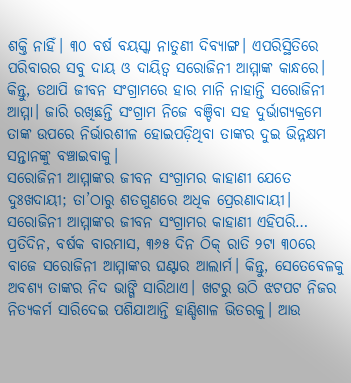ଶକ୍ତି ନାହିଁ। ୩୦ ବର୍ଷ ବୟସ୍କା ନାତୁଣୀ ଦିବ୍ୟାଙ୍ଗ। ଏପରିସ୍ଥିତିରେ ପରିବାରର ସବୁ ଦାୟ ଓ ଦାୟିତ୍ୱ ସରୋଜିନୀ ଆମ୍ମାଙ୍କ କାନ୍ଧରେ।
କିନ୍ତୁ, ତଥାପି ଜୀବନ ସଂଗ୍ରାମରେ ହାର ମାନି ନାହାନ୍ତି ସରୋଜିନୀ ଆମ୍ମା। ଜାରି ରଖିଛନ୍ତି ସଂଗ୍ରାମ ନିଜେ ବଞ୍ଚିବା ସହ ଦୁର୍ଭାଗ୍ୟକ୍ରମେ ତାଙ୍କ ଉପରେ ନିର୍ଭାରଶୀଳ ହୋଇପଡ଼ିଥିବା ତାଙ୍କର ଦୁଇ ଭିନ୍ନକ୍ଷମ ସନ୍ତାନଙ୍କୁ ବଞ୍ଚାଇବାକୁ।
ସରୋଜିନୀ ଆମ୍ମାଙ୍କର ଜୀବନ ସଂଗ୍ରାମର କାହାଣୀ ଯେତେ ଦୁଃଖଦାୟୀ; ତା’ଠାରୁ ଶତଗୁଣରେ ଅଧିକ ପ୍ରେରଣାଦାୟୀ।
ସରୋଜିନୀ ଆମ୍ମାଙ୍କର ଜୀବନ ସଂଗ୍ରାମର କାହାଣୀ ଏହିପରି… ପ୍ରତିଦିନ, ବର୍ଷକ ବାରମାସ, ୩୬୫ ଦିନ ଠିକ୍ ରାତି ୨ଟା ୩୦ରେ ବାଜେ ସରୋଜିନୀ ଆମ୍ମାଙ୍କର ଘଣ୍ଟାର ଆଲାର୍ମ। କିନ୍ତୁ, ସେତେବେଳକୁ ଅବଶ୍ୟ ତାଙ୍କର ନିଦ ଭାଙ୍ଗି ସାରିଥାଏ। ଖଟରୁ ଉଠି ଝଟପଟ ନିଜର ନିତ୍ୟକର୍ମ ସାରିଦେଇ ପଶିଯାଆନ୍ତି ହାଣ୍ଡିଶାଳ ଭିତରକୁ। ଆଉ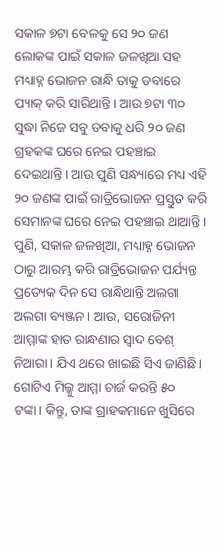ସକାଳ ୭ଟା ବେଳକୁ ସେ ୨୦ ଜଣ ଲୋକଙ୍କ ପାଇଁ ସକାଳ ଜଳଖିଆ ସହ ମଧ୍ୟାହ୍ନ ଭୋଜନ ରାନ୍ଧି ତାକୁ ଡବାରେ ପ୍ୟାକ୍ କରି ସାରିଥାନ୍ତି। ଆଉ ୭ଟା ୩୦ ସୁଦ୍ଧା ନିଜେ ସବୁ ଡବାକୁ ଧରି ୨୦ ଜଣ ଗ୍ରହକଙ୍କ ଘରେ ନେଇ ପହଞ୍ଚାଇ ଦେଇଥାନ୍ତି। ଆଉ ପୁଣି ସନ୍ଧ୍ୟାରେ ମଧ୍ୟ ଏହି ୨୦ ଜଣଙ୍କ ପାଇଁ ରାତ୍ରିଭୋଜନ ପ୍ରସ୍ତୁତ କରି ସେମାନଙ୍କ ଘରେ ନେଇ ପହଞ୍ଚାଇ ଥାଆନ୍ତି। ପୁଣି, ସକାଳ ଜଳଖିଆ, ମଧ୍ୟାହ୍ନ ଭୋଜନ ଠାରୁ ଆରମ୍ଭ କରି ରାତ୍ରିଭୋଜନ ପର୍ଯ୍ୟନ୍ତ ପ୍ରତ୍ୟେକ ଦିନ ସେ ରାନ୍ଧିଥାନ୍ତି ଅଲଗା ଅଲଗା ବ୍ୟଞ୍ଜନ। ଆଉ, ସରୋଜିନୀ ଆମ୍ମାଙ୍କ ହାତ ରାନ୍ଧଣାର ସ୍ୱାଦ ବେଶ୍ ନିଆରା। ଯିଏ ଥରେ ଖାଇଛି ସିଏ ଜାଣିଛି। ଗୋଟିଏ ମିଲ୍କୁ ଆମ୍ମା ଚାର୍ଜ କରନ୍ତି ୫୦ ଟଙ୍କା। କିନ୍ତୁ, ତାଙ୍କ ଗ୍ରାହକମାନେ ଖୁସିରେ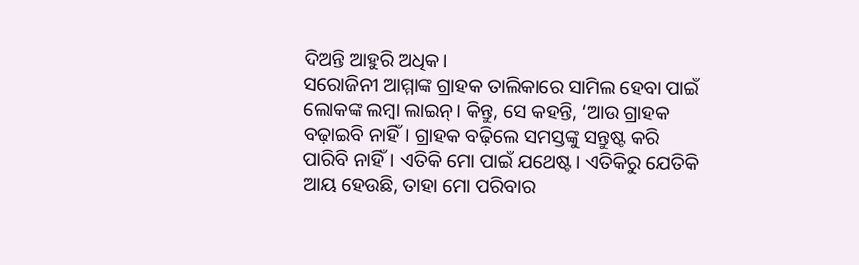ଦିଅନ୍ତି ଆହୁରି ଅଧିକ।
ସରୋଜିନୀ ଆମ୍ମାଙ୍କ ଗ୍ରାହକ ତାଲିକାରେ ସାମିଲ ହେବା ପାଇଁ ଲୋକଙ୍କ ଲମ୍ବା ଲାଇନ୍। କିନ୍ତୁ, ସେ କହନ୍ତି, ‘ଆଉ ଗ୍ରାହକ ବଢ଼ାଇବି ନାହିଁ। ଗ୍ରାହକ ବଢ଼ିଲେ ସମସ୍ତଙ୍କୁ ସନ୍ତୁଷ୍ଟ କରି ପାରିବି ନାହିଁ। ଏତିକି ମୋ ପାଇଁ ଯଥେଷ୍ଟ। ଏତିକିରୁ ଯେତିକି ଆୟ ହେଉଛି, ତାହା ମୋ ପରିବାର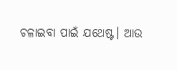ଚଳାଇବା ପାଇଁ ଯଥେଷ୍ଟ। ଆଉ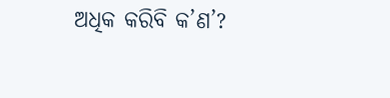ଅଧିକ କରିବି କ’ଣ’?